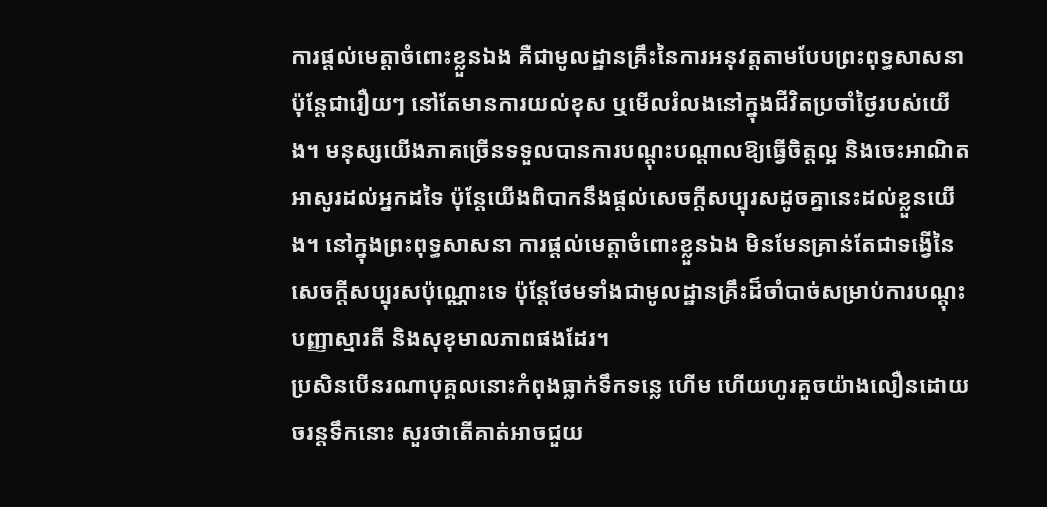ការផ្តល់មេត្តាចំពោះខ្លួនឯង គឺជាមូលដ្ឋានគ្រឹះនៃការអនុវត្តតាមបែបព្រះពុទ្ធសាសនា ប៉ុន្តែជារឿយៗ នៅតែមានការយល់ខុស ឬមើលរំលងនៅក្នុងជីវិតប្រចាំថ្ងៃរបស់យើង។ មនុស្សយើងភាគច្រើនទទួលបានការបណ្ដុះបណ្ដាលឱ្យធ្វើចិត្តល្អ និងចេះអាណិតអាសូរដល់អ្នកដទៃ ប៉ុន្តែយើងពិបាកនឹងផ្ដល់សេចក្តីសប្បុរសដូចគ្នានេះដល់ខ្លួនយើង។ នៅក្នុងព្រះពុទ្ធសាសនា ការផ្តល់មេត្តាចំពោះខ្លួនឯង មិនមែនគ្រាន់តែជាទង្វើនៃសេចក្តីសប្បុរសប៉ុណ្ណោះទេ ប៉ុន្តែថែមទាំងជាមូលដ្ឋានគ្រឹះដ៏ចាំបាច់សម្រាប់ការបណ្ដុះបញ្ញាស្មារតី និងសុខុមាលភាពផងដែរ។
ប្រសិនបើនរណាបុគ្គលនោះកំពុងធ្លាក់ទឹកទន្លេ ហើម ហើយហូរគួចយ៉ាងលឿនដោយចរន្តទឹកនោះ សួរថាតើគាត់អាចជួយ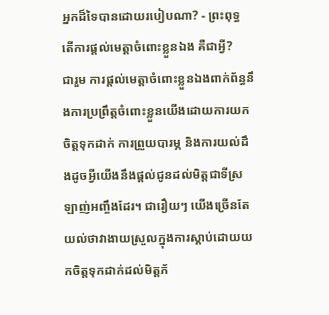អ្នកដ៏ទៃបានដោយរបៀបណា? - ព្រះពុទ្ធ
តើការផ្តល់មេត្តាចំពោះខ្លួនឯង គឺជាអ្វី?
ជារួម ការផ្តល់មេត្តាចំពោះខ្លួនឯងពាក់ព័ន្ធនឹងការប្រព្រឹត្តចំពោះខ្លួនយើងដោយការយកចិត្តទុកដាក់ ការព្រួយបារម្ភ និងការយល់ដឹងដូចអ្វីយើងនឹងផ្តល់ជូនដល់មិត្តជាទីស្រឡាញ់អញ្ចឹងដែរ។ ជារឿយៗ យើងច្រើនតែយល់ថាវាងាយស្រួលក្នុងការស្ដាប់ដោយយកចិត្តទុកដាក់ដល់មិត្តភ័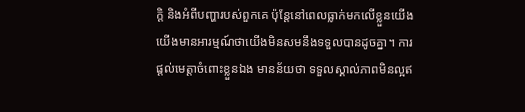ក្តិ និងអំពីបញ្ហារបស់ពួកគេ ប៉ុន្តែនៅពេលធ្លាក់មកលើខ្លួនយើង យើងមានអារម្មណ៍ថាយើងមិនសមនឹងទទួលបានដូចគ្នា។ ការផ្តល់មេត្តាចំពោះខ្លួនឯង មានន័យថា ទទួលស្គាល់ភាពមិនល្អឥ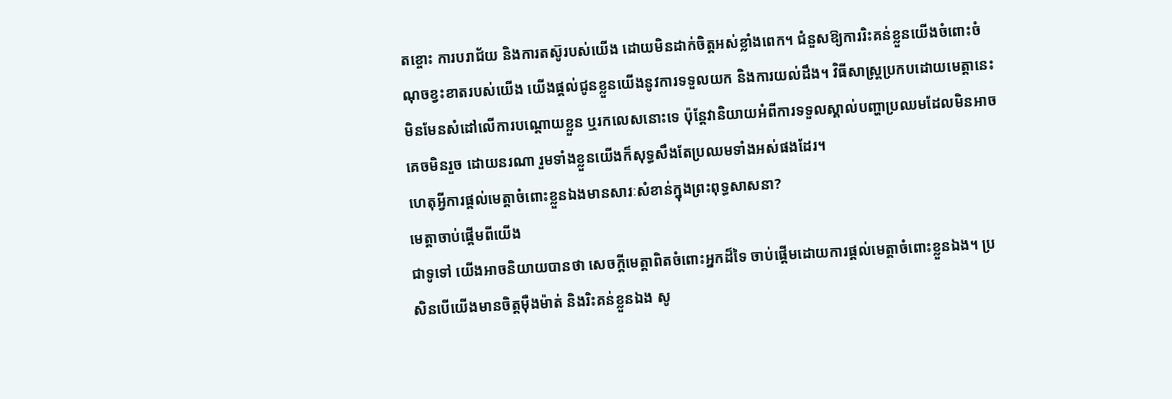តខ្ចោះ ការបរាជ័យ និងការតស៊ូរបស់យើង ដោយមិនដាក់ចិត្តអស់ខ្លាំងពេក។ ជំនួសឱ្យការរិះគន់ខ្លួនយើងចំពោះចំណុចខ្វះខាតរបស់យើង យើងផ្តល់ជូនខ្លួនយើងនូវការទទួលយក និងការយល់ដឹង។ វិធីសាស្រ្តប្រកបដោយមេត្តានេះ មិនមែនសំដៅលើការបណ្ដោយខ្លួន ឬរកលេសនោះទេ ប៉ុន្តែវានិយាយអំពីការទទួលស្គាល់បញ្ហាប្រឈមដែលមិនអាចគេចមិនរួច ដោយនរណា រួមទាំងខ្លួនយើងក៏សុទ្ធសឹងតែប្រឈមទាំងអស់ផងដែរ។
ហេតុអ្វីការផ្តល់មេត្តាចំពោះខ្លួនឯងមានសារៈសំខាន់ក្នុងព្រះពុទ្ធសាសនា?
មេត្តាចាប់ផ្តើមពីយើង
ជាទូទៅ យើងអាចនិយាយបានថា សេចក្តីមេត្តាពិតចំពោះអ្នកដ៏ទៃ ចាប់ផ្តើមដោយការផ្តល់មេត្តាចំពោះខ្លួនឯង។ ប្រសិនបើយើងមានចិត្តម៉ឺងម៉ាត់ និងរិះគន់ខ្លួនឯង សូ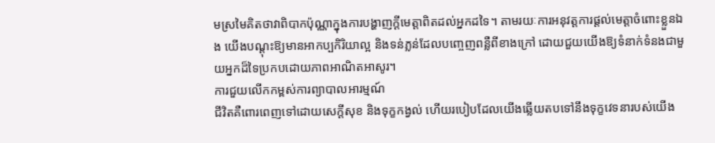មស្រមៃគិតថាវាពិបាកប៉ុណ្ណាក្នុងការបង្ហាញក្ដីមេត្តាពិតដល់អ្នកដទៃ។ តាមរយៈការអនុវត្តការផ្តល់មេត្តាចំពោះខ្លួនឯង យើងបណ្ដុះឱ្យមានអាកប្បកិរិយាល្អ និងទន់ភ្លន់ដែលបញ្ចេញពន្លឺពីខាងក្រៅ ដោយជួយយើងឱ្យទំនាក់ទំនងជាមួយអ្នកដ៏ទៃប្រកបដោយភាពអាណិតអាសូរ។
ការជួយលើកកម្ពស់ការព្យាបាលអារម្មណ៍
ជីវិតគឺពោរពេញទៅដោយសេក្ដីសុខ និងទុក្ខកង្វល់ ហើយរបៀបដែលយើងឆ្លើយតបទៅនឹងទុក្ខវេទនារបស់យើង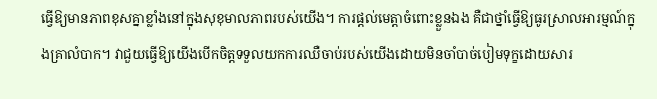ធ្វើឱ្យមានភាពខុសគ្នាខ្លាំងនៅក្នុងសុខុមាលភាពរបស់យើង។ ការផ្តល់មេត្តាចំពោះខ្លួនឯង គឺជាថ្នាំធ្វើឱ្យធូរស្រាលអារម្មណ៍ក្នុងគ្រាលំបាក។ វាជួយធ្វើឱ្យយើងបើកចិត្តទទួលយកការឈឺចាប់របស់យើងដោយមិនចាំបាច់បៀមទុក្ខដោយសារ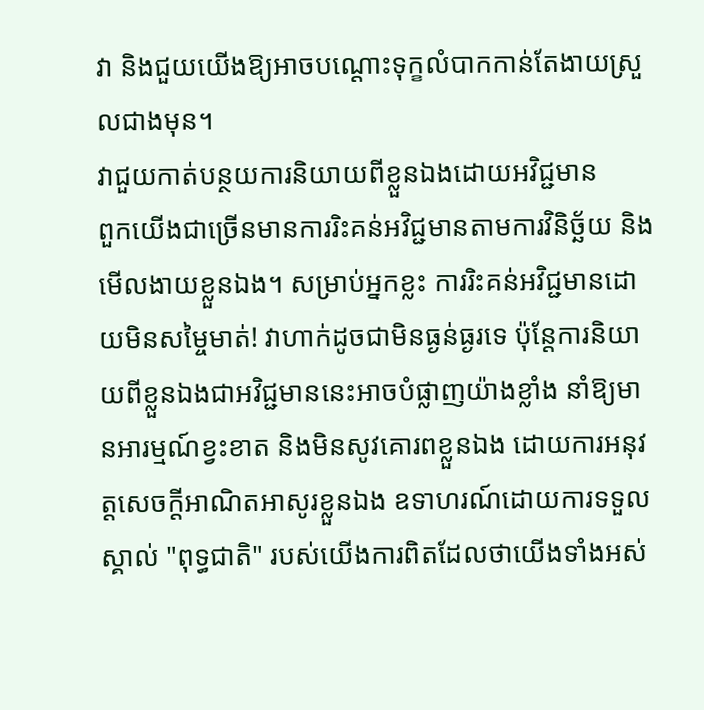វា និងជួយយើងឱ្យអាចបណ្ដោះទុក្ខលំបាកកាន់តែងាយស្រួលជាងមុន។
វាជួយកាត់បន្ថយការនិយាយពីខ្លួនឯងដោយអវិជ្ជមាន
ពួកយើងជាច្រើនមានការរិះគន់អវិជ្ជមានតាមការវិនិច្ឆ័យ និងមើលងាយខ្លួនឯង។ សម្រាប់អ្នកខ្លះ ការរិះគន់អវិជ្ជមានដោយមិនសម្ចៃមាត់! វាហាក់ដូចជាមិនធ្ងន់ធ្ងរទេ ប៉ុន្តែការនិយាយពីខ្លួនឯងជាអវិជ្ជមាននេះអាចបំផ្លាញយ៉ាងខ្លាំង នាំឱ្យមានអារម្មណ៍ខ្វះខាត និងមិនសូវគោរពខ្លួនឯង ដោយការអនុវត្តសេចក្តីអាណិតអាសូរខ្លួនឯង ឧទាហរណ៍ដោយការទទួលស្គាល់ "ពុទ្ធជាតិ" របស់យើងការពិតដែលថាយើងទាំងអស់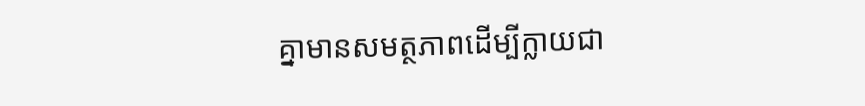គ្នាមានសមត្ថភាពដើម្បីក្លាយជា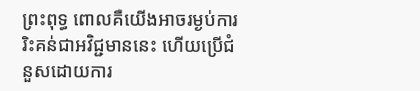ព្រះពុទ្ធ ពោលគឺយើងអាចរម្ងប់ការរិះគន់ជាអវិជ្ជមាននេះ ហើយប្រើជំនួសដោយការ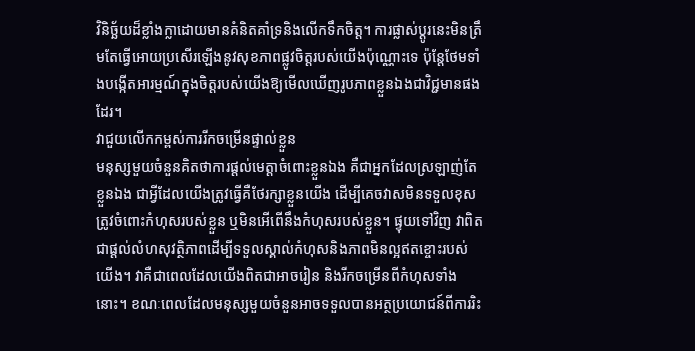វិនិច្ឆ័យដ៏ខ្លាំងក្លាដោយមានគំនិតគាំទ្រនិងលើកទឹកចិត្ត។ ការផ្លាស់ប្តូរនេះមិនត្រឹមតែធ្វើអោយប្រសើរឡើងនូវសុខភាពផ្លូវចិត្តរបស់យើងប៉ុណ្ណោះទេ ប៉ុន្តែថែមទាំងបង្កើតអារម្មណ៍ក្នុងចិត្តរបស់យើងឱ្យមើលឃើញរូបភាពខ្លួនឯងជាវិជ្ជមានផងដែរ។
វាជួយលើកកម្ពស់ការរីកចម្រើនផ្ទាល់ខ្លួន
មនុស្សមួយចំនួនគិតថាការផ្តល់មេត្តាចំពោះខ្លួនឯង គឺជាអ្នកដែលស្រឡាញ់តែខ្លួនឯង ជាអ្វីដែលយើងត្រូវធ្វើគឺថែរក្សាខ្លួនយើង ដើម្បីគេចវាសមិនទទួលខុសត្រូវចំពោះកំហុសរបស់ខ្លួន ឬមិនអើពើនឹងកំហុសរបស់ខ្លួន។ ផ្ទុយទៅវិញ វាពិតជាផ្ដល់លំហសុវត្ថិភាពដើម្បីទទួលស្គាល់កំហុសនិងភាពមិនល្អឥតខ្ចោះរបស់យើង។ វាគឺជាពេលដែលយើងពិតជាអាចរៀន និងរីកចម្រើនពីកំហុសទាំងនោះ។ ខណៈពេលដែលមនុស្សមួយចំនួនអាចទទួលបានអត្ថប្រយោជន៍ពីការរិះ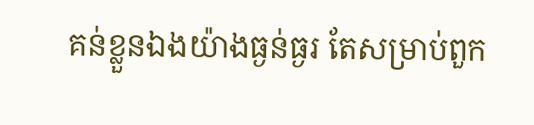គន់ខ្លួនឯងយ៉ាងធ្ងន់ធ្ងរ តែសម្រាប់ពួក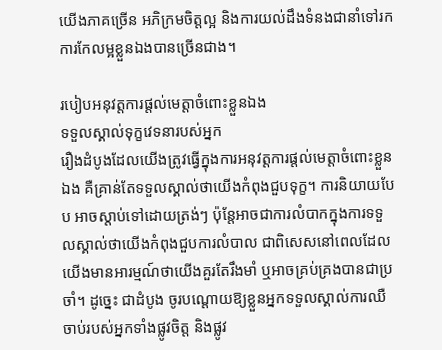យើងភាគច្រើន អភិក្រមចិត្តល្អ និងការយល់ដឹងទំនងជានាំទៅរកការកែលម្អខ្លួនឯងបានច្រើនជាង។

របៀបអនុវត្តការផ្តល់មេត្តាចំពោះខ្លួនឯង
ទទួលស្គាល់ទុក្ខវេទនារបស់អ្នក
រឿងដំបូងដែលយើងត្រូវធ្វើក្នុងការអនុវត្តការផ្តល់មេត្តាចំពោះខ្លួនឯង គឺគ្រាន់តែទទួលស្គាល់ថាយើងកំពុងជួបទុក្ខ។ ការនិយាយបែប អាចស្តាប់ទៅដោយត្រង់ៗ ប៉ុន្តែអាចជាការលំបាកក្នុងការទទួលស្គាល់ថាយើងកំពុងជួបការលំបាល ជាពិសេសនៅពេលដែលយើងមានអារម្មណ៍ថាយើងគួរតែរឹងមាំ ឬអាចគ្រប់គ្រងបានជាប្រចាំ។ ដូច្នេះ ជាដំបូង ចូរបណ្ដោយឱ្យខ្លួនអ្នកទទួលស្គាល់ការឈឺចាប់របស់អ្នកទាំងផ្លូវចិត្ត និងផ្លូវ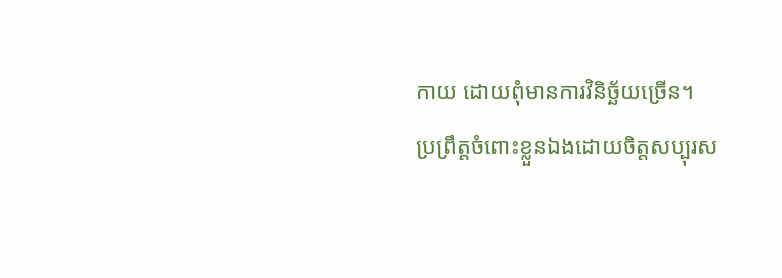កាយ ដោយពុំមានការវិនិច្ឆ័យច្រើន។
ប្រព្រឹត្តចំពោះខ្លួនឯងដោយចិត្តសប្បុរស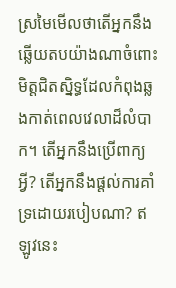ស្រមៃមើលថាតើអ្នកនឹងឆ្លើយតបយ៉ាងណាចំពោះមិត្តជិតស្និទ្ធដែលកំពុងឆ្លងកាត់ពេលវេលាដ៏លំបាក។ តើអ្នកនឹងប្រើពាក្យអ្វី? តើអ្នកនឹងផ្តល់ការគាំទ្រដោយរបៀបណា? ឥឡូវនេះ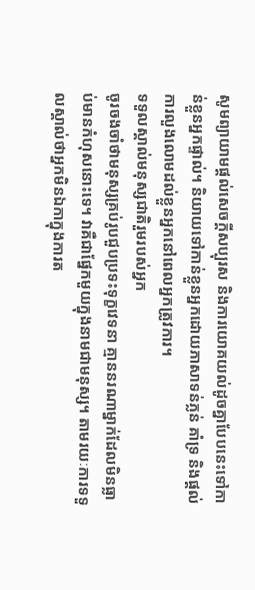សូមព្យាយាមផ្ដល់សេចក្តីសប្បុរស និងការយោគយល់ដូចគ្នាបែបនេះទៅកាន់ខ្លួនអ្នកផ្ទាល់។ និយាយទៅកាន់ខ្លួនអ្នកដោយភាសាទន់ភ្លន់ គាំទ្រ និងផ្តល់ការលួងលោមដល់ខ្លួនអ្នកនៅពេលអ្នកត្រូវការ។
ទទួលស្គាល់មនុស្សជាតិរួមរបស់អ្នក
ចូរចងចាំថាមនុស្សគ្រប់រូបជួបប្រទះទុក្ខវេទនា គ្មាននរណាម្នាក់ដែលមិនធ្លាប់មានកំហុសនោះទេ។ វាគឺជាផ្នែកមួយក្នុងនាមជាមនុស្ស។ តាមរយៈការទទួលស្គាល់ថាអ្នកមិនឯកាក្នុងការត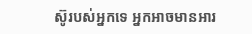ស៊ូរបស់អ្នកទេ អ្នកអាចមានអារ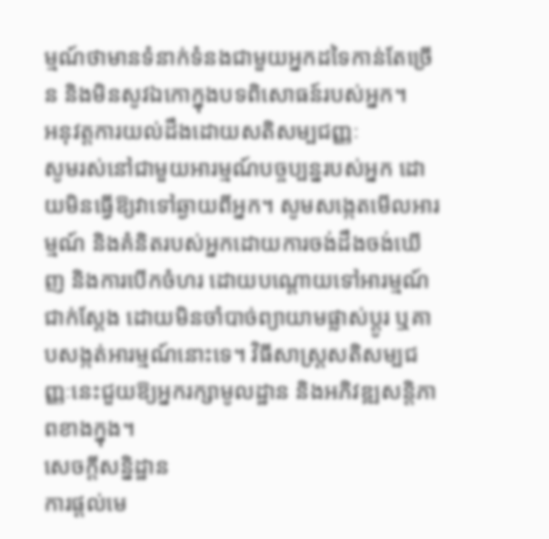ម្មណ៍ថាមានទំនាក់ទំនងជាមួយអ្នកដទៃកាន់តែច្រើន និងមិនសូវឯកោក្នុងបទពិសោធន៍របស់អ្នក។
អនុវត្តការយល់ដឹងដោយសតិសម្បជញ្ញៈ
សូមរស់នៅជាមួយអារម្មណ៍បច្ចប្បន្នរបស់អ្នក ដោយមិនធ្វើឱ្យវាទៅឆ្ងាយពីអ្នក។ សូមសង្កេតមើលអារម្មណ៍ និងគំនិតរបស់អ្នកដោយការចង់ដឹងចង់ឃើញ និងការបើកចំហរ ដោយបណ្ដោយទៅអារម្មណ៍ជាក់ស្ដែង ដោយមិនចាំបាច់ព្យាយាមផ្លាស់ប្តូរ ឬគាបសង្កត់អារម្មណ៍នោះទេ។ វិធីសាស្រ្តសតិសម្បជញ្ញៈនេះជួយឱ្យអ្នករក្សាមូលដ្ឋាន និងអភិវឌ្ឍសន្តិភាពខាងក្នុង។
សេចក្តីសន្និដ្ឋាន
ការផ្តល់មេ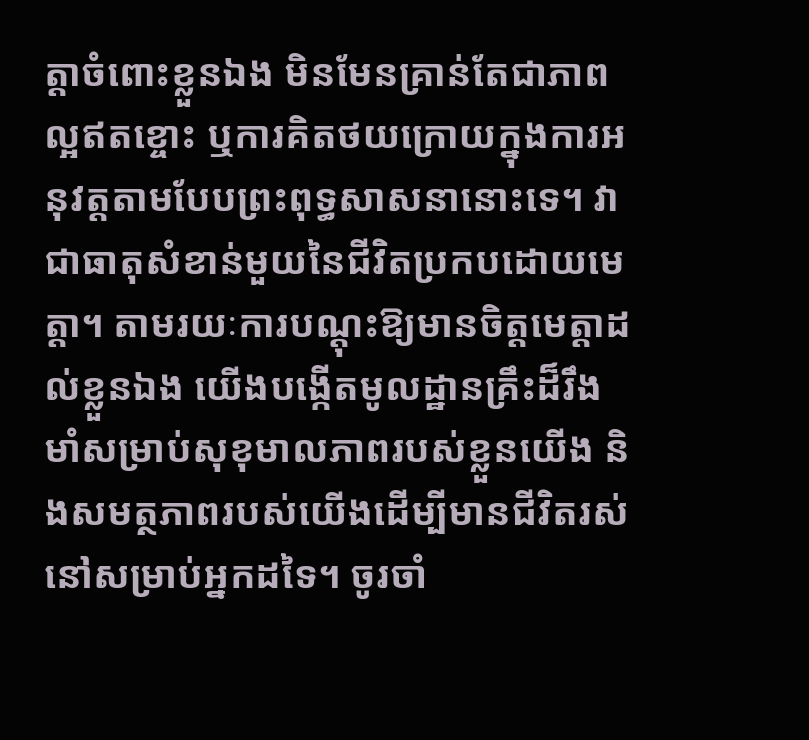ត្តាចំពោះខ្លួនឯង មិនមែនគ្រាន់តែជាភាពល្អឥតខ្ចោះ ឬការគិតថយក្រោយក្នុងការអនុវត្តតាមបែបព្រះពុទ្ធសាសនានោះទេ។ វាជាធាតុសំខាន់មួយនៃជីវិតប្រកបដោយមេត្តា។ តាមរយៈការបណ្ដុះឱ្យមានចិត្តមេត្តាដល់ខ្លួនឯង យើងបង្កើតមូលដ្ឋានគ្រឹះដ៏រឹងមាំសម្រាប់សុខុមាលភាពរបស់ខ្លួនយើង និងសមត្ថភាពរបស់យើងដើម្បីមានជីវិតរស់នៅសម្រាប់អ្នកដទៃ។ ចូរចាំ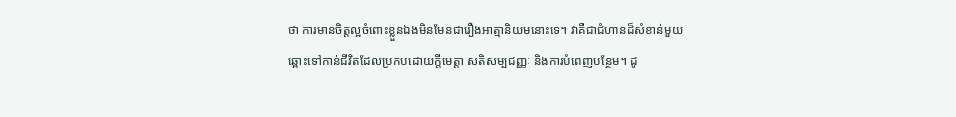ថា ការមានចិត្តល្អចំពោះខ្លួនឯងមិនមែនជារឿងអាត្មានិយមនោះទេ។ វាគឺជាជំហានដ៏សំខាន់មួយឆ្ពោះទៅកាន់ជីវិតដែលប្រកបដោយក្តីមេត្តា សតិសម្បជញ្ញៈ និងការបំពេញបន្ថែម។ ដូ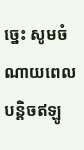ច្នេះ សូមចំណាយពេលបន្តិចឥឡូ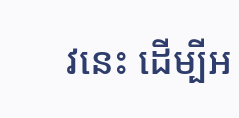វនេះ ដើម្បីអ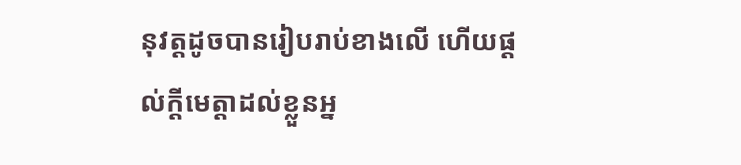នុវត្តដូចបានរៀបរាប់ខាងលើ ហើយផ្តល់ក្តីមេត្តាដល់ខ្លួនអ្ន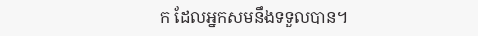ក ដែលអ្នកសមនឹងទទួលបាន។